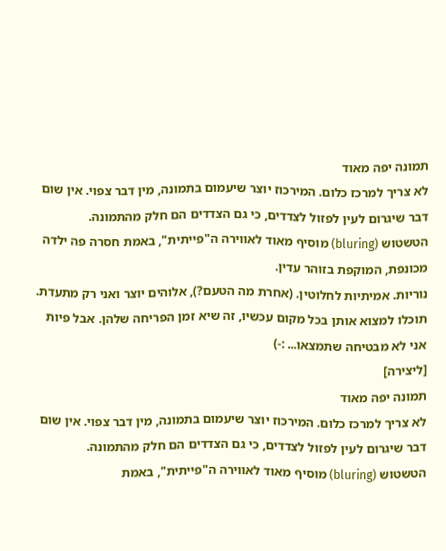תמונה יפה מאוד
לא צריך למרכז כלום. המירכוז יוצר שיעמום בתמונה, מין דבר צפוי. אין שום דבר שיגרום לעין לפזול לצדדים, כי גם הצדדים הם חלק מהתמונה.
הטשטוש (bluring) מוסיף מאוד לאווירה ה"פייתית", באמת חסרה פה ילדה מכונפת, המוקפת בזוהר עדין.
נוריות. אמיתיות לחלוטין. (אחרת מה הטעם?), אלוהים יוצר ואני רק מתעדת. תוכלו למצוא אותן בכל מקום עכשיו, זה שיא זמן הפריחה שלהן. אבל פיות אני לא מבטיחה שתמצאו... :-)
[ליצירה]
תמונה יפה מאוד
לא צריך למרכז כלום. המירכוז יוצר שיעמום בתמונה, מין דבר צפוי. אין שום דבר שיגרום לעין לפזול לצדדים, כי גם הצדדים הם חלק מהתמונה.
הטשטוש (bluring) מוסיף מאוד לאווירה ה"פייתית", באמת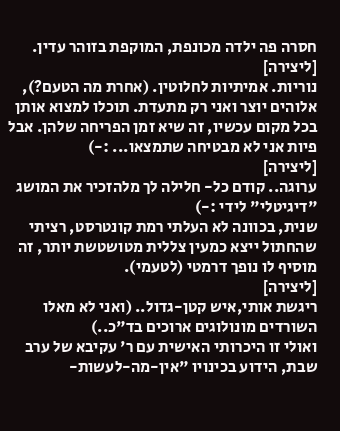חסרה פה ילדה מכונפת, המוקפת בזוהר עדין.
[ליצירה]
נוריות. אמיתיות לחלוטין. (אחרת מה הטעם?), אלוהים יוצר ואני רק מתעדת. תוכלו למצוא אותן בכל מקום עכשיו, זה שיא זמן הפריחה שלהן. אבל פיות אני לא מבטיחה שתמצאו... :-)
[ליצירה]
ערוגה.. קודם כל- חלילה לך מלהזכיר את המושג "דיגיטלי" לידי :-)
שנית, בכוונה לא העלתי רמת קונטרסט, רציתי שהחתול ייצא כמעין צללית מטושטשת יותר, זה מוסיף לו נופך דרמטי (לטעמי).
[ליצירה]
ריגשת אותי,איש קטן-גדול.. (ואני לא מאלו השורדים מונולוגים ארוכים בד"כ..)
ואולי זו היכרותי האישית עם ר' עקיבא של ערב שבת, הידוע בכינויו "אין-מה-לעשות-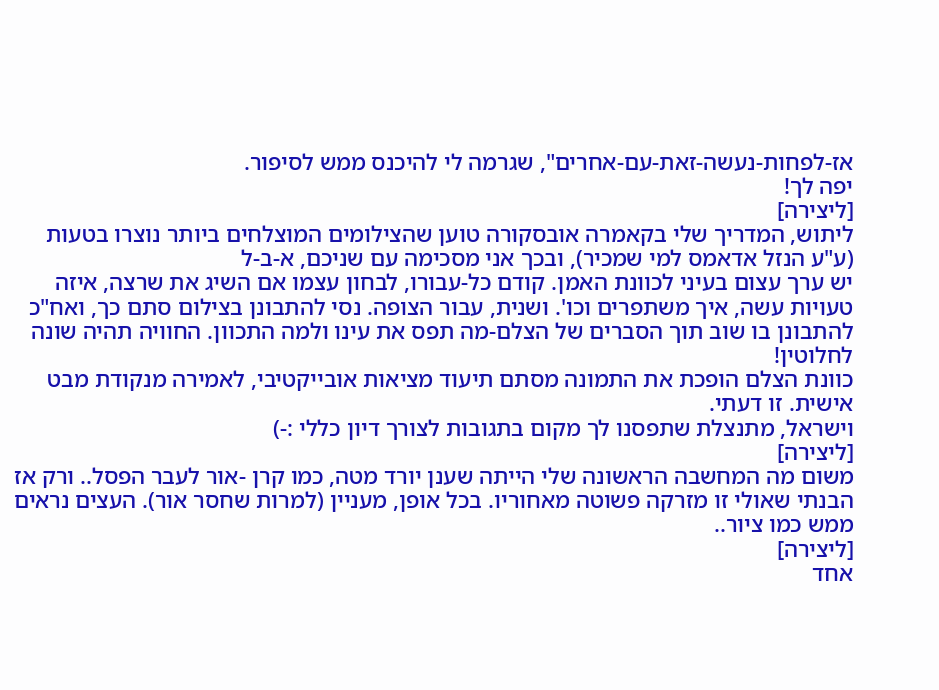אז-לפחות-נעשה-זאת-עם-אחרים", שגרמה לי להיכנס ממש לסיפור.
יפה לך!
[ליצירה]
ליתוש, המדריך שלי בקאמרה אובסקורה טוען שהצילומים המוצלחים ביותר נוצרו בטעות (ע"ע הנזל אדאמס למי שמכיר), ובכך אני מסכימה עם שניכם, א-ב-ל
יש ערך עצום בעיני לכוונת האמן. קודם כל-עבורו, לבחון עצמו אם השיג את שרצה, איזה טעויות עשה, איך משתפרים וכו'. ושנית, עבור הצופה. נסי להתבונן בצילום סתם כך, ואח"כ להתבונן בו שוב תוך הסברים של הצלם-מה תפס את עינו ולמה התכוון. החוויה תהיה שונה לחלוטין!
כוונת הצלם הופכת את התמונה מסתם תיעוד מציאות אובייקטיבי, לאמירה מנקודת מבט אישית. זו דעתי.
וישראל, מתנצלת שתפסנו לך מקום בתגובות לצורך דיון כללי :-)
[ליצירה]
משום מה המחשבה הראשונה שלי הייתה שענן יורד מטה, כמו קרן -אור לעבר הפסל.. ורק אז הבנתי שאולי זו מזרקה פשוטה מאחוריו. בכל אופן, מעניין (למרות שחסר אור). העצים נראים ממש כמו ציור..
[ליצירה]
אחד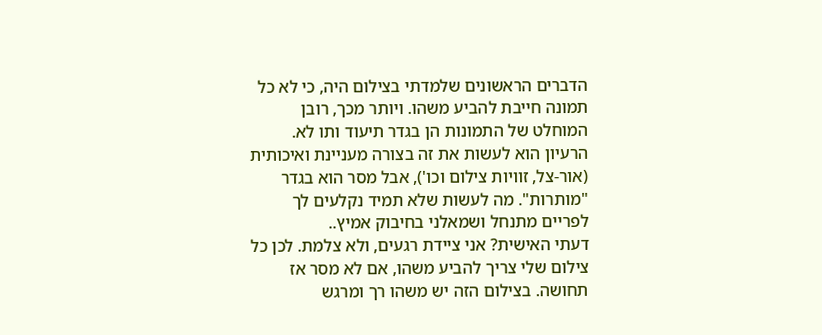הדברים הראשונים שלמדתי בצילום היה, כי לא כל תמונה חייבת להביע משהו. ויותר מכך, רובן המוחלט של התמונות הן בגדר תיעוד ותו לא. הרעיון הוא לעשות את זה בצורה מעניינת ואיכותית (אור-צל, זוויות צילום וכו'), אבל מסר הוא בגדר "מותרות". מה לעשות שלא תמיד נקלעים לך לפריים מתנחל ושמאלני בחיבוק אמיץ..
דעתי האישית? אני ציידת רגעים, ולא צלמת. לכן כל צילום שלי צריך להביע משהו, אם לא מסר אז תחושה. בצילום הזה יש משהו רך ומרגש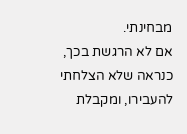מבחינתי.
אם לא הרגשת בכך, כנראה שלא הצלחתי להעבירו, ומקבלת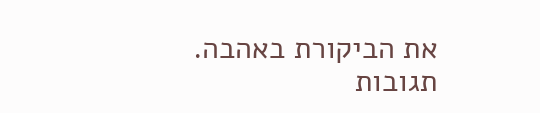את הביקורת באהבה.
תגובות